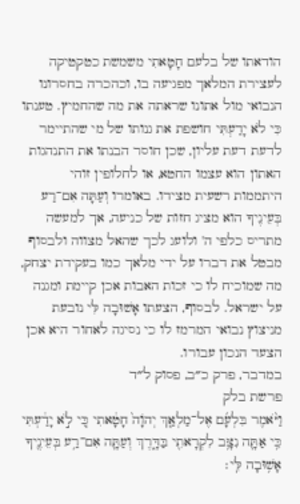הודאתו של בלעם חָטָאתִי משמשת כטקטיקה לעצירת המלאך מפגיעה בו, וכהכרה בחסרונו הנבואי מול אתונו שראתה את מה שהחמיץ. טענתו כִּי לֹא יָדַעְתִּי חושפת את גנותו של מי שהתיימר לדעת דעת עליון, שכן חוסר הבנתו את התנהגות האתון הוא עצמו החטא, או לחלופין זוהי היתממות רשעית מצידו. באומרו וְעַתָּה אִם־רַע בְּעֵינֶיךָ הוא מציג חזות של כניעה, אך למעשה מתריס כלפי ה' ולועג לכך שהאל מצווה ולבסוף מבטל את דברו על ידי מלאך כמו בעקידת יצחק, מה שמוכיח לו כי זכות האבות אכן קיימת ומגנה על ישראל. לבסוף, הצעתו אָשׁוּבָה לִּי נובעת מניצוץ נבואי המרמז לו כי נסיגה לאחור היא אכן הצעד הנכון עבורו.
במדבר, פרק כ״ב, פסוק ל״ד
פרשת בלק
וַיֹּ֨אמֶר בִּלְעָ֜ם אֶל־מַלְאַ֤ךְ יְהֹוָה֙ חָטָ֔אתִי כִּ֚י לֹ֣א יָדַ֔עְתִּי כִּ֥י אַתָּ֛ה נִצָּ֥ב לִקְרָאתִ֖י בַּדָּ֑רֶךְ וְעַתָּ֛ה אִם־רַ֥ע בְּעֵינֶ֖יךָ אָשׁ֥וּבָה לִּֽי׃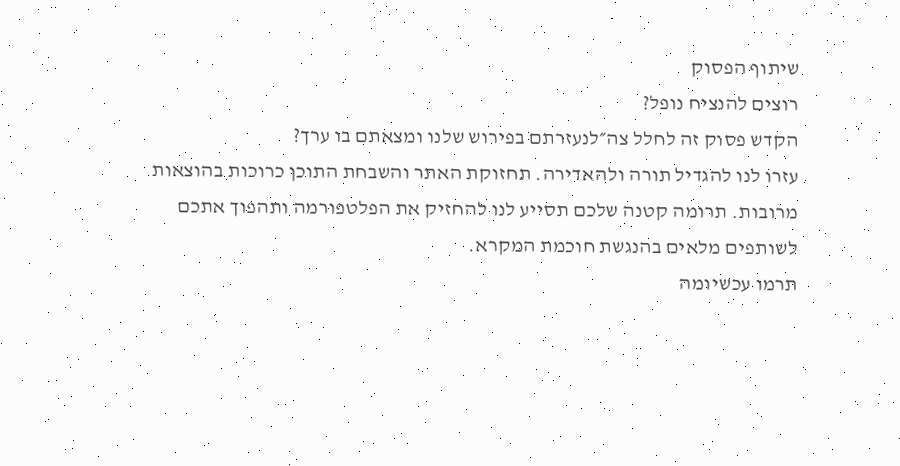שיתוף הפסוק
רוצים להנציח נופל?
הקדש פסוק זה לחלל צה״לנעזרתם בפירוש שלנו ומצאתם בו ערך?
עזרו לנו להגדיל תורה ולהאדירה. תחזוקת האתר והשבחת התוכן כרוכות בהוצאות מרובות. תרומה קטנה שלכם תסייע לנו להחזיק את הפלטפורמה ותהפוך אתכם לשותפים מלאים בהנגשת חוכמת המקרא.
תרמו עכשיומה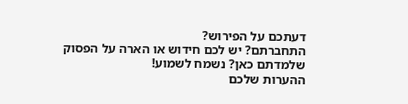דעתכם על הפירוש?
התחברתם? יש לכם חידוש או הארה על הפסוק שלמדתם כאן? נשמח לשמוע!
ההערות שלכם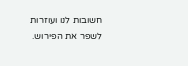חשובות לנו ועוזרות לשפר את הפירוש.